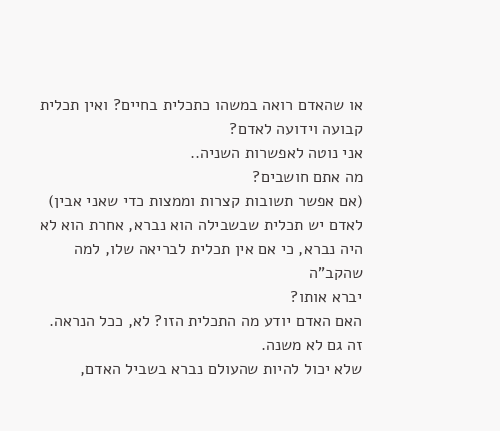או שהאדם רואה במשהו כתכלית בחיים? ואין תכלית קבועה וידועה לאדם?
אני נוטה לאפשרות השניה..
מה אתם חושבים?
(אם אפשר תשובות קצרות וממצות כדי שאני אבין)
לאדם יש תכלית שבשבילה הוא נברא, אחרת הוא לא היה נברא, כי אם אין תכלית לבריאה שלו, למה שהקב"ה
יברא אותו?
האם האדם יודע מה התכלית הזו? לא, ככל הנראה. זה גם לא משנה.
שלא יכול להיות שהעולם נברא בשביל האדם,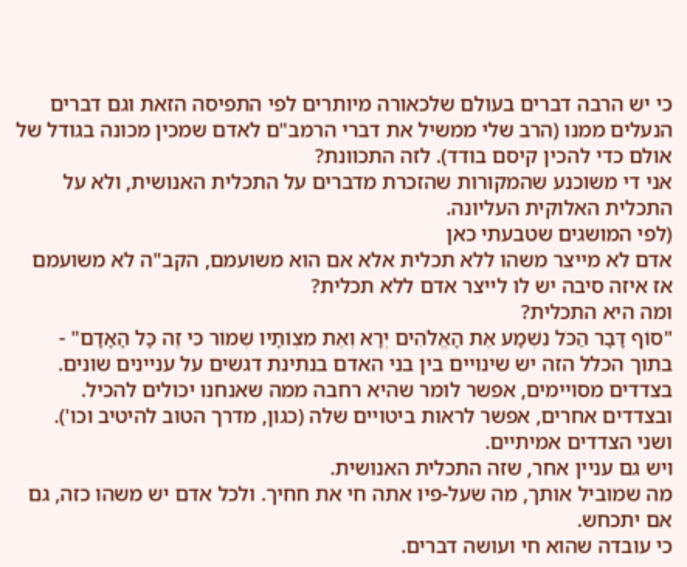כי יש הרבה דברים בעולם שלכאורה מיותרים לפי התפיסה הזאת וגם דברים הנעלים ממנו (הרב שלי ממשיל את דברי הרמב"ם לאדם שמכין מכונה בגודל של אולם כדי להכין קיסם בודד). לזה התכוונת?
אני די משוכנע שהמקורות שהזכרת מדברים על התכלית האנושית, ולא על התכלית האלוקית העליונה.
(לפי המושגים שטבעתי כאן
אדם לא מייצר משהו ללא תכלית אלא אם הוא משועמם, הקב"ה לא משועמם אז איזה סיבה יש לו לייצר אדם ללא תכלית?
ומה היא התכלית?
"סוֹף דָּבָר הַכֹּל נִשְׁמָע אֶת הָאֱלֹהִים יְרָא וְאֶת מִצְוֹתָיו שְׁמוֹר כִּי זֶה כָּל הָאָדָם" - בתוך הכלל הזה יש שינויים בין בני האדם בנתינת דגשים על עניינים שונים.
בצדדים מסויימים, אפשר לומר שהיא רחבה ממה שאנחנו יכולים להכיל.
ובצדדים אחרים, אפשר לראות ביטויים שלה (כגון, מדרך הטוב להיטיב וכו').
ושני הצדדים אמיתיים.
ויש גם עניין אחר, שזה התכלית האנושית.
מה שמוביל אותך, מה שעל-פיו אתה חי את חחיך. ולכל אדם יש משהו כזה, גם אם יתכחש.
כי עובדה שהוא חי ועושה דברים.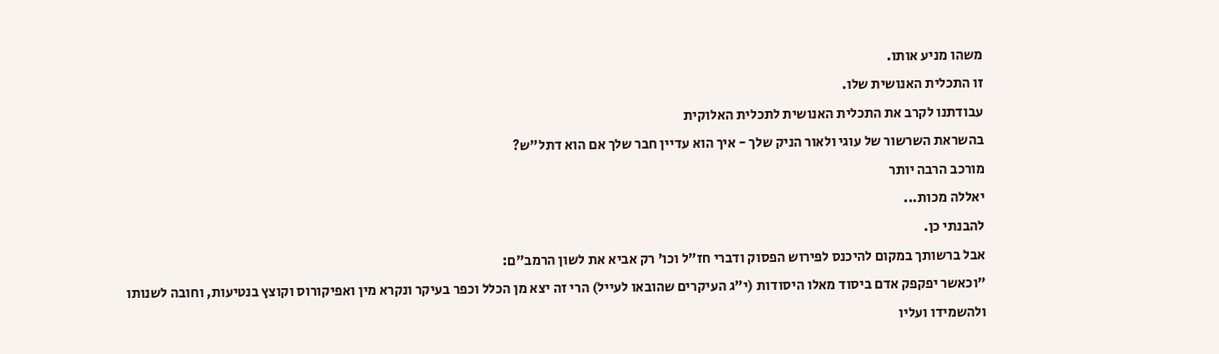משהו מניע אותו.
זו התכלית האנושית שלו.
עבודתנו לקרב את התכלית האנושית לתכלית האלוקית
בהשראת השרשור של עוגי ולאור הניק שלך - איך הוא עדיין חבר שלך אם הוא דתל"ש?
מורכב הרבה יותר
יאללה מכות...
להבנתי כן.
אבל ברשותך במקום להיכנס לפירוש הפסוק ודברי חז"ל וכו' רק אביא את לשון הרמב"ם:
"וכאשר יפקפק אדם ביסוד מאלו היסודות (י"ג העיקרים שהובאו לעייל) הרי זה יצא מן הכלל וכפר בעיקר ונקרא מין ואפיקורוס וקוצץ בנטיעות, וחובה לשנותו ולהשמידו ועליו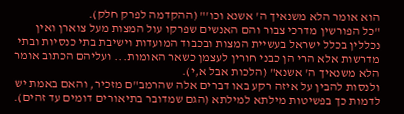הוא אומר הלא משנאיך ה' אשנא וכו'" (ההקדמה לפרק חלק).
"כל הפורשין מדרכי צבור והם האנשים שפרקו עול המצות מעל צוארן ואין נכללין בכלל ישראל בעשיית המצות ובכבוד המועדות וישיבת בתי כנסיות ובתי מדרשות אלא הרי הן כבני חורין לעצמן כשאר האומות... ועליהם הכתוב אומר הלא משנאיך ה' אשנא" (הלכות אבל א,י).
ולנסות להבין על איזה רקע באו דברים אלה שהרמב"ם מזכיר, והאם באמת יש לדמות כך בפשיטות מילתא למילתא (הגם שמדובר בתיאורים דומים עד זהים).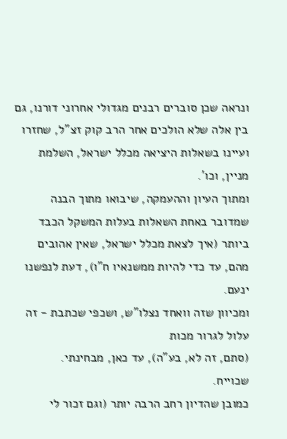ונראה שכן סוברים רבנים מגדולי אחרוני דורנו, גם בין אלה שלא הולכים אחר הרב קוק זצ"ל, שחזרו ועיינו בשאלות היציאה מכלל ישראל, השלמת מניין, וכו'.
ומתוך העיון וההעמקה, שיבואו מתוך הבנה שמדובר באחת השאלות בעלות המשקל הכבד ביותר (איך לצאת מכלל ישראל, שאין אהובים מהם, עד כדי להיות ממשנאיו ח"ו), דעת לנפשנו ינעם.
ומכיוון שזה וואחד נצלו"ש, ושכפי שכתבת - זה עלול לגרור מכות
(סתם, זה לא, בע"ה), עד כאן, מבחינתי.
שכוייח.
כמובן שהדיון רחב הרבה יותר (וגם זכור לי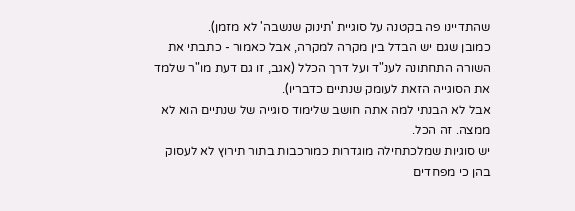שהתדיינו פה בקטנה על סוגיית 'תינוק שנשבה' לא מזמן).
כמובן שגם יש הבדל בין מקרה למקרה, אבל כאמור - כתבתי את השורה התחתונה לענ"ד ועל דרך הכלל (אגב, זו גם דעת מו"ר שלמד את הסוגייה הזאת לעומק שנתיים כדבריו).
אבל לא הבנתי למה אתה חושב שלימוד סוגייה של שנתיים הוא לא ממצה. זה הכל.
יש סוגיות שמלכתחילה מוגדרות כמורכבות בתור תירוץ לא לעסוק בהן כי מפחדים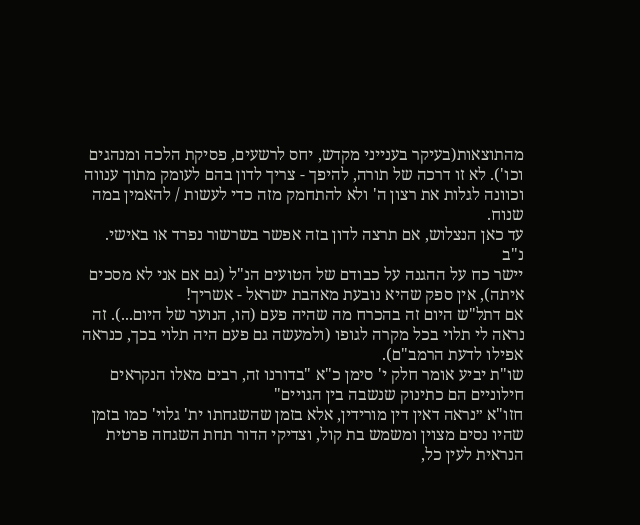מהתוצאות(בעיקר בענייני מקדש, יחס לרשעים, פסיקת הלכה ומנהגים וכו'). לא זו דרכה של תורה, להיפך - צריך לדון בהם לעומק מתוך ענווה וכוונה לגלות את רצון ה' ולא להתחמק מזה כדי לעשות / להאמין במה שנוח.
עד כאן הנצלוש, אם תרצה לדון בזה אפשר בשרשור נפרד או באישי.
נ"ב
יישר כח על ההגנה על כבודם של הטועים הנ"ל (גם אם אני לא מסכים איתה), אין ספק שהיא נובעת מאהבת ישראל - אשריך!
אם דתל"ש היום זה בהכרח מה שהיה פעם (הו, הנוער של היום...). זה נראה לי תלוי בכל מקרה לגופו (ולמעשה גם פעם היה תלוי בכך, כנראה אפילו לדעת הרמב"ם).
שו"ת יביע אומר חלק י' סימן כ"א "בדורנו זה, רבים מאלו הנקראים חילוניים הם כתינוק שנשבה בין הגויים"
חזו"א ״נראה דאין דין מורידין, אלא בזמן שהשגחתו ית' גלוי' כמו בזמן שהיו נסים מצוין ומשמש בת קול, וצדיקי הדור תחת השגחה פרטית הנראית לעין כל,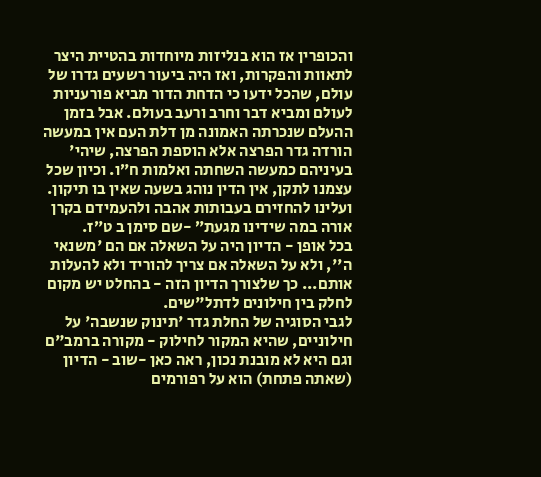והכופרין אז הוא בנליזות מיוחדות בהטיית היצר לתאוות והפקרות, ואז היה ביעור רשעים גדרו של עולם, שהכל ידעו כי הדחת הדור מביא פורעניות לעולם ומביא דבר וחרב ורעב בעולם. אבל בזמן ההעלם שנכרתה האמונה מן דלת העם אין במעשה הורדה גדר הפרצה אלא הוספת הפרצה, שיהי' בעיניהם כמעשה השחתה ואלמות ח״ו. וכיון שכל עצמנו לתקן, אין הדין נוהג בשעה שאין בו תיקון. ועלינו להחזירם בעבותות אהבה ולהעמידם בקרן אורה במה שידינו מגעת״ -שם סימן ב ט״ז.
בכל אופן - הדיון היה על השאלה אם הם 'משנאי ה'', ולא על השאלה אם צריך להוריד ולא להעלות אותם... כך שלצורך הדיון הזה - בהחלט יש מקום לחלק בין חילונים לדתל"שים.
לגבי הסוגיה של החלת גדר 'תינוק שנשבה' על חילוניים, שהיא המקור לחילוק - מקורה ברמב"ם וגם היא לא מובנת נכון, ראה כאן -שוב - הדיון (שאתה פתחת) הוא על רפורמים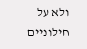ולא על חילוניים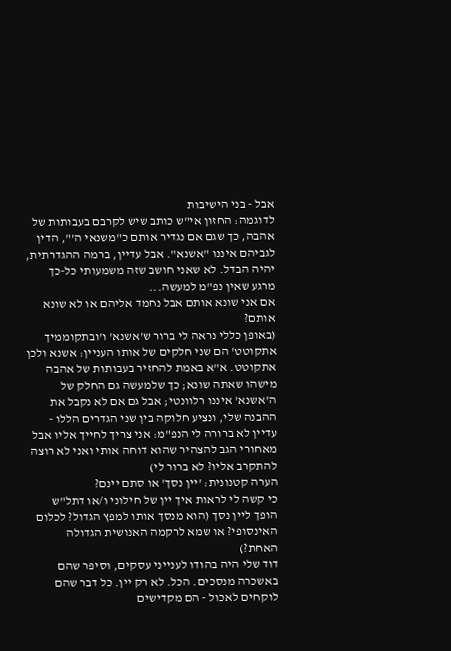אבל - בני הישיבות
לדוגמה: החזון אי"ש כותב שיש לקרבם בעבותות של אהבה, כך שגם אם נגדיר אותם כ"משנאי ה'", הדין לגביהם איננו "אשנא". אבל עדיין, ברמה ההגדרתית, יהיה הבדל. לא שאני חושב שזה משמעותי כל-כך מרגע שאין נפ"מ למעשה...
אם אני שונא אותם אבל נחמד אליהם או לא שונא אותם?
(באופן כללי נראה לי ברור ש'אשנא' ו'ובתקוממיך אתקוטט' הם שני חלקים של אותו העניין: אשנא ולכן אתקוטט. א"א באמת להחזיר בעבותות של אהבה מישהו שאתה שונא; כך שלמעשה גם החלק של ה'אשנא' איננו רלוונטי; אבל גם אם לא נקבל את ההבנה שלי, ונציע חלוקה בין שני הגדרים הללו - עדיין לא ברורה לי הנפ"מ: אני צריך לחייך אליו אבל מאחורי הגב להצהיר שהוא דוחה אותי ואני לא רוצה להתקרב אליו? לא ברור לי)
הערה קטנונית: 'יין נסך' או סתם יינם?
כי קשה לי לראות איך יין של חילוני ו/או דתל"ש הופך ליין נסך (הוא מנסך אותו למפץ הגדול? לכלום האינסופי? או שמא לרקמה האנושית הגדולה האחת?)
דוד שלי היה בהודו לענייני עסקים, וסיפר שהם באשכרה מנסכים. הכל. לא רק יין. כל דבר שהם לוקחים לאכול - הם מקדישים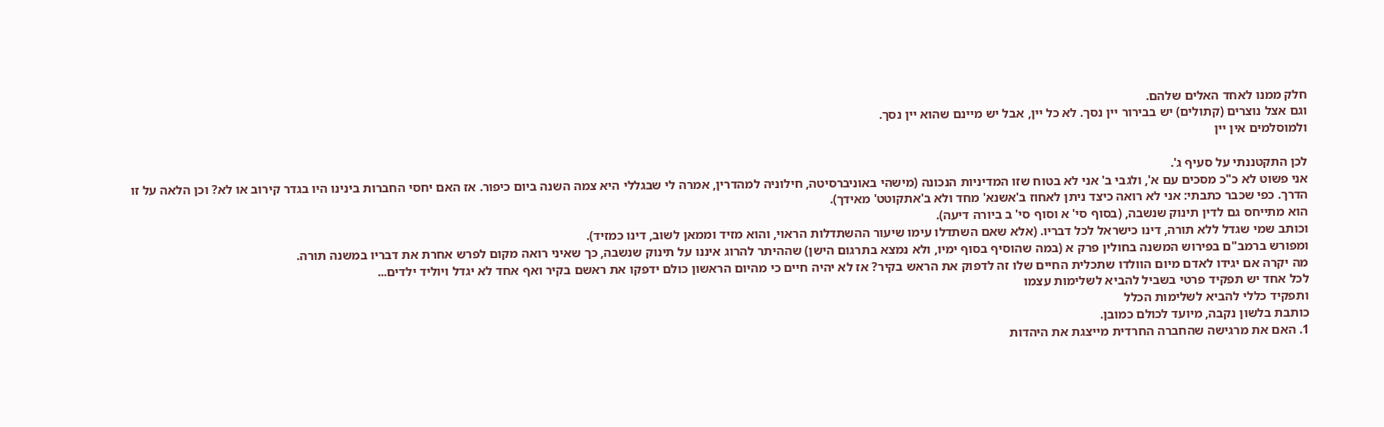חלק ממנו לאחד האלים שלהם.
וגם אצל נוצרים (קתולים) יש בבירור יין נסך. לא כל יין, אבל יש מיינם שהוא יין נסך.
ולמוסלמים אין יין

לכן התקטננתי על סעיף ג'.
אני פשוט לא כ"כ מסכים עם א', ולגבי ב' אני לא בטוח שזו המדיניות הנכונה (מישהי באוניברסיטה, חילוניה למהדרין, אמרה לי שבגללי היא צמה השנה ביום כיפור. אז האם יחסי החברות בינינו היו בגדר קירוב או לא? וכן הלאה על זו הדרך. כפי שכבר כתבתי: אני לא רואה כיצד ניתן לאחוז ב'אשנא' מחד ולא ב'אתקוטט' מאידך).
הוא מתייחס גם לדין תינוק שנשבה, (בסוף סי' א וסוף סי' ב ביורה דיעה).
וכותב שמי שגדל ללא תורה, דינו כישראל לכל דבריו. (אלא שאם השתדלו עימו שיעור ההשתדלות הראוי, והוא מזיד וממאן לשוב, דינו כמזיד).
ומפורש ברמב"ם בפירוש המשנה בחולין פרק א (במה שהוסיף בסוף ימיו, ולא נמצא בתרגום הישן) שההיתר להרוג איננו על תינוק שנשבה, כך שאיני רואה מקום לפרש אחרת את דבריו במשנה תורה.
מה יקרה אם יגידו לאדם מיום הוולדו שתכלית החיים שלו זה לדפוק את הראש בקיר? אז לא יהיה חיים כי מהיום הראשון כולם ידפקו את ראשם בקיר ואף אחד לא יגדל ויוליד ילדים...
לכל אחד יש תפקיד פרטי בשביל להביא לשלימות עצמו
ותפקיד כללי להביא לשלימות הכלל
כותבת בלשון נקבה, מיועד לכולם כמובן.
1. האם את מרגישה שהחברה החרדית מייצגת את היהדות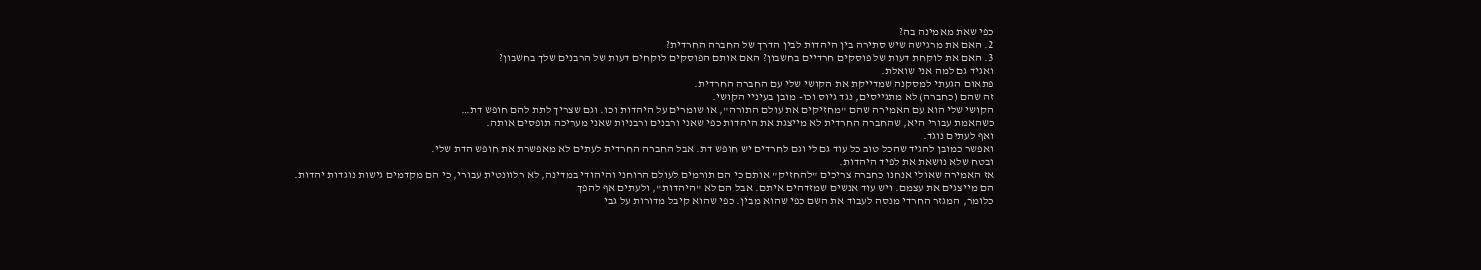כפי שאת מאמינה בה?
2. האם את מרגישה שיש סתירה בין היהדות לבין הדרך של החברה החרדית?
3. האם את לוקחת דעות של פוסקים חרדיים בחשבון? האם אותם הפוסקים לוקחים דעות של הרבנים שלך בחשבון?
ואגיד גם למה אני שואלת.
פתאום הגעתי למסקנה שמדייקת את הקושי שלי עם החברה החרדית.
זה שהם (כחברה) לא מתגייסים, נגד גיוס וכו- מובן בעיניי הקושי.
הקושי שלי הוא עם האמירה שהם "מחזיקים את עולם התורה", או שומרים על היהדות וכו. וגם שצריך לתת להם חופש דת…
כשהאמת עבורי היא, שהחברה החרדית לא מייצגת את היהדות כפי שאני ורבנים ורבניות שאני מעריכה תופסים אותה.
ואף לעתים נוגד.
ואפשר כמובן להגיד שהכל טוב כל עוד גם לי וגם לחרדים יש חופש דת. אבל החברה החרדית לעתים לא מאפשרת את חופש הדת שלי.
ובטח שלא נושאת את לפיד היהדות.
אז האמירה שאולי אנחנו כחברה צריכים "להחזיק" אותם כי הם תורמים לעולם הרוחני והיהודי במדינה, לא רלוונטית עבורי, כי הם מקדמים גישות נוגדות יהדות.
הם מייצגים את עצמם. ויש עוד אנשים שמזדהים איתם. אבל הם לא "היהדות", ולעתים אף להפך
כלומר, המגזר החרדי מנסה לעבוד את השם כפי שהוא מבין. כפי שהוא קיבל מדורות על גבי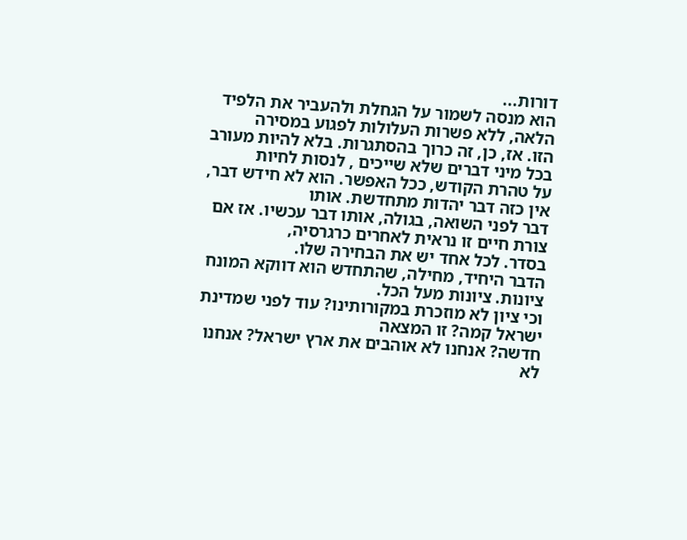דורות...
הוא מנסה לשמור על הגחלת ולהעביר את הלפיד הלאה, ללא פשרות העלולות לפגוע במסירה
הזו. אז, כן, זה כרוך בהסתגרות. בלא להיות מעורב בכל מיני דברים שלא שייכים , לנסות לחיות
על טהרת הקודש, ככל האפשר. הוא לא חידש דבר, אין כזה דבר יהדות מתחדשת. אותו
דבר לפני השואה, בגולה, אותו דבר עכשיו. אז אם צורת חיים זו נראית לאחרים כרגרסיה,
בסדר. לכל אחד יש את הבחירה שלו.
הדבר היחיד, מחילה, שהתחדש הוא דווקא המונח ציונות. ציונות מעל הכל.
וכי ציון לא מוזכרת במקורותינו? עוד לפני שמדינת ישראל קמה? זו המצאה
חדשה? אנחנו לא אוהבים את ארץ ישראל? אנחנו לא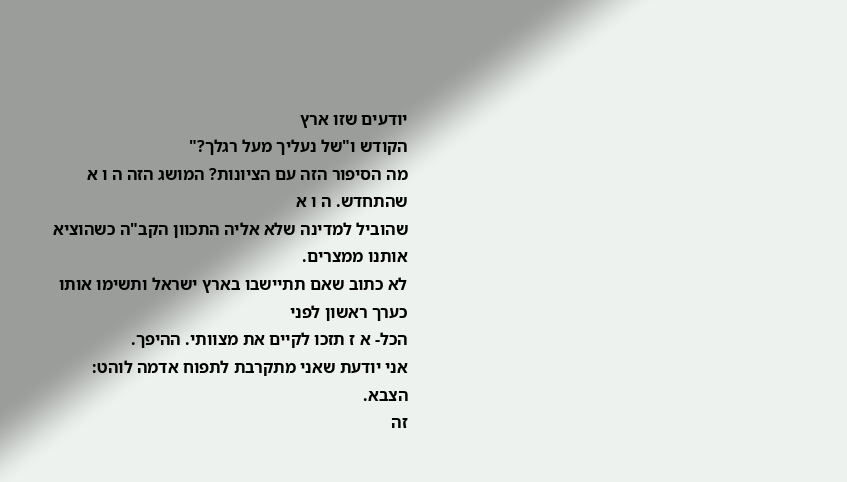יודעים שזו ארץ
הקודש ו"של נעליך מעל רגלך?"
מה הסיפור הזה עם הציונות? המושג הזה ה ו א שהתחדש. ה ו א
שהוביל למדינה שלא אליה התכוון הקב"ה כשהוציא אותנו ממצרים.
לא כתוב שאם תתיישבו בארץ ישראל ותשימו אותו כערך ראשון לפני
הכל- א ז תזכו לקיים את מצוותי. ההיפך.
אני יודעת שאני מתקרבת לתפוח אדמה לוהט: הצבא.
זה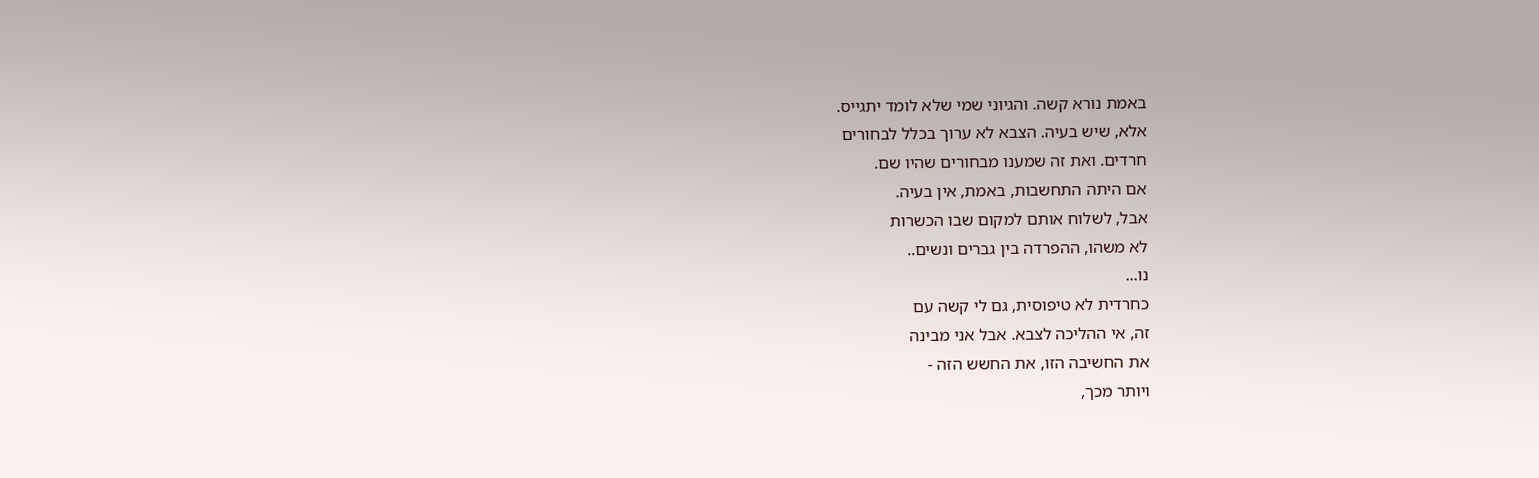באמת נורא קשה. והגיוני שמי שלא לומד יתגייס.
אלא, שיש בעיה. הצבא לא ערוך בכלל לבחורים
חרדים. ואת זה שמענו מבחורים שהיו שם.
אם היתה התחשבות, באמת, אין בעיה.
אבל, לשלוח אותם למקום שבו הכשרות
לא משהו, ההפרדה בין גברים ונשים..
נו...
כחרדית לא טיפוסית, גם לי קשה עם
זה, אי ההליכה לצבא. אבל אני מבינה
את החשיבה הזו, את החשש הזה -
ויותר מכך,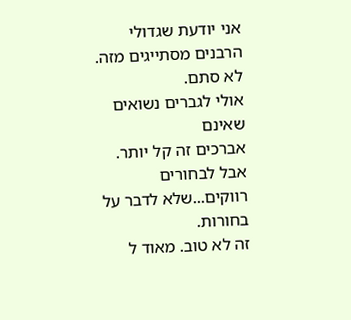אני יודעת שגדולי
הרבנים מסתייגים מזה. לא סתם.
אולי לגברים נשואים שאינם
אברכים זה קל יותר. אבל לבחורים
רווקים...שלא לדבר על בחורות.
זה לא טוב. מאוד ל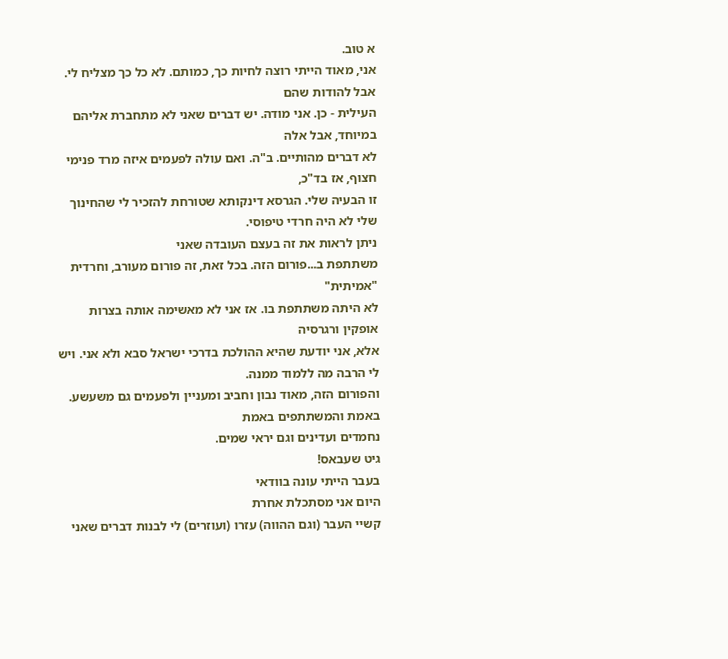א טוב.
אני, מאוד הייתי רוצה לחיות כך, כמותם. לא כל כך מצליח לי. אבל להודות שהם
העילית - כן. אני מודה. יש דברים שאני לא מתחברת אליהם במיוחד, אבל אלה
לא דברים מהותיים. ב"ה. ואם עולה לפעמים איזה מרד פנימי חצוף, אז בד"כ,
זו הבעיה שלי. הגרסא דינקותא שטורחת להזכיר לי שהחינוך שלי לא היה חרדי טיפוסי.
ניתן לראות את זה בעצם העובדה שאני
משתתפת ב...פורום הזה. בכל זאת, זה פורום מעורב, וחרדית "אמיתית"
לא היתה משתתפת בו. אז אני לא מאשימה אותה בצרות אופקין ורגרסיה
אלא, אני יודעת שהיא ההולכת בדרכי ישראל סבא ולא אני. ויש לי הרבה מה ללמוד ממנה.
והפורום הזה, מאוד נבון וחביב ומעניין ולפעמים גם משעשע. באמת והמשתתפים באמת
נחמדים ועדינים וגם יראי שמים.
גיט שעבאס!
בעבר הייתי עונה בוודאי
היום אני מסתכלת אחרת
קשיי העבר (וגם ההווה) עזרו (ועוזרים) לי לבנות דברים שאני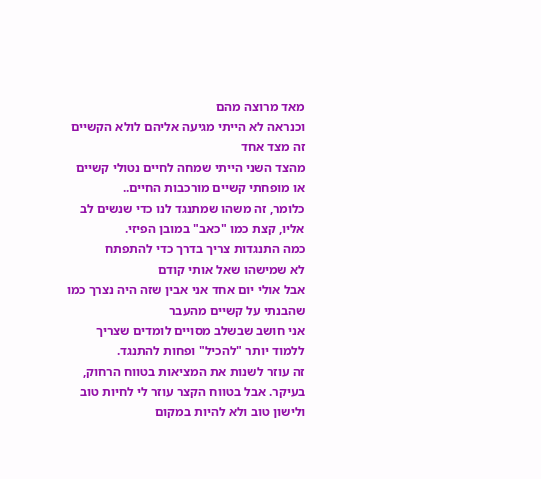מאד מרוצה מהם
וכנראה לא הייתי מגיעה אליהם לולא הקשיים
זה מצד אחד
מהצד השני הייתי שמחה לחיים נטולי קשיים או מופחתי קשיים מורכבות החיים..
כלומר, זה משהו שמתנגד לנו כדי שנשים לב אליו, קצת כמו "כאב" במובן הפיזי.
כמה התנגדות צריך בדרך כדי להתפתח
לא שמישהו שאל אותי קודם
אבל אולי יום אחד אני אבין שזה היה נצרך כמו שהבנתי על קשיים מהעבר
אני חושב שבשלב מסויים לומדים שצריך ללמוד יותר "להכיל" ופחות להתנגד.
זה עוזר לשנות את המציאות בטווח הרחוק, בעיקר. אבל בטווח הקצר עוזר לי לחיות טוב ולישון טוב ולא להיות במקום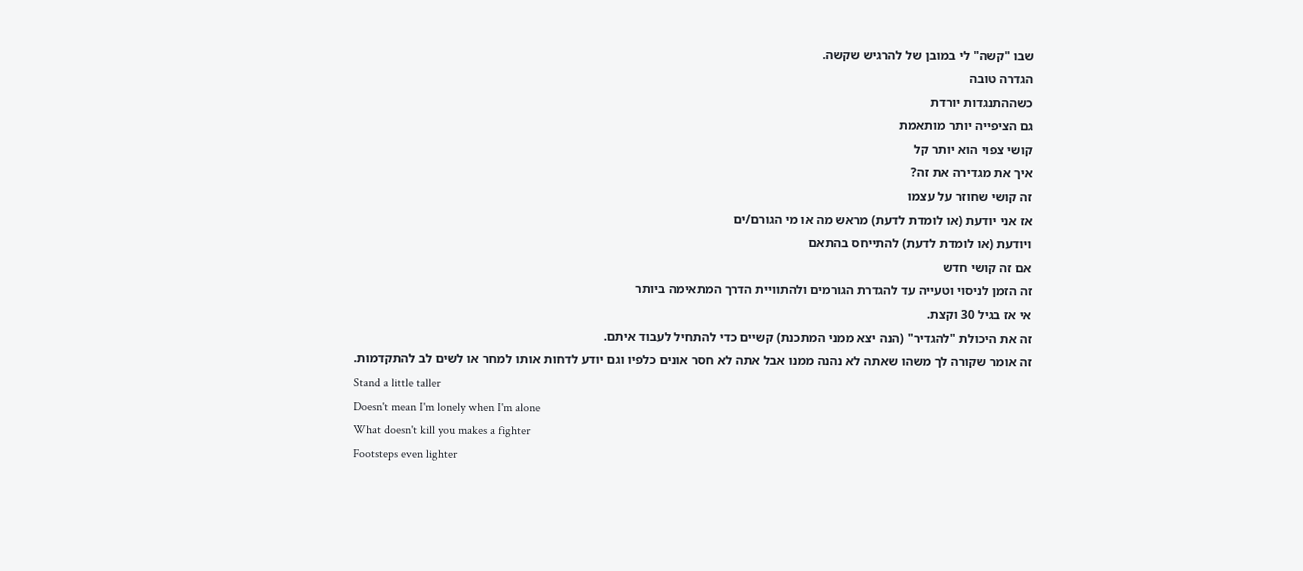שבו "קשה" לי במובן של להרגיש שקשה.
הגדרה טובה
כשההתנגדות יורדת
גם הציפייה יותר מותאמת
קושי צפוי הוא יותר קל
איך את מגדירה את זה?
זה קושי שחוזר על עצמו
אז אני יודעת (או לומדת לדעת) מראש מה או מי הגורם/ים
ויודעת (או לומדת לדעת) להתייחס בהתאם
אם זה קושי חדש
זה הזמן לניסוי וטעייה עד להגדרת הגורמים ולהתוויית הדרך המתאימה ביותר
אי אז בגיל 30 וקצת.
זה את היכולת "להגדיר" (הנה יצא ממני המתכנת) קשיים כדי להתחיל לעבוד איתם.
זה אומר שקורה לך משהו שאתה לא נהנה ממנו אבל אתה לא חסר אונים כלפיו וגם יודע לדחות אותו למחר או לשים לב להתקדמות.
Stand a little taller
Doesn't mean I'm lonely when I'm alone
What doesn't kill you makes a fighter
Footsteps even lighter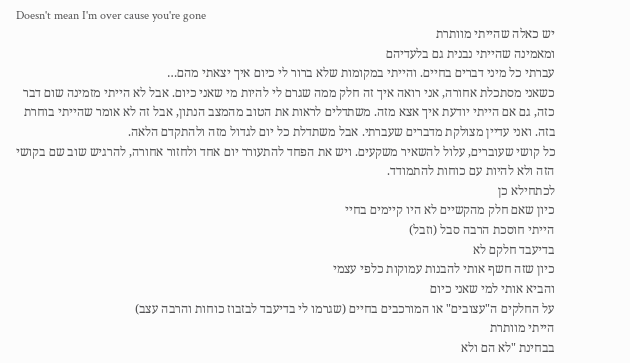Doesn't mean I'm over cause you're gone
יש כאלה שהייתי מוותרת
ומאמינה שהייתי נבנית גם בלעדיהם
עברתי כל מיני דברים בחיים. והייתי במקומות שלא ברור לי כיום איך יצאתי מהם…
כשאני מסתכלת אחורה, אני רואה איך זה חלק ממה שגרם לי להיות מי שאני כיום. אבל לא הייתי מזמינה שום דבר כזה, גם אם הייתי יודעת איך אצא מזה. משתדלים לראות את הטוב מהמצב הנתון, אבל זה לא אומר שהייתי בוחרת בזה. ואני עדיין מצולקת מדברים שעברתי. אבל משתדלת כל יום לגדול מזה ולהתקדם הלאה.
כל קושי שעוברים, עלול להשאיר משקעים. ויש את הפחד להתעורר יום אחד ולחזור אחורה, להרגיש שוב שם בקושי הזה ולא להיות עם כוחות להתמודד.
לכתחילא כן
כיון שאם חלק מהקשיים לא היו קיימים בחיי
הייתי חוסכת הרבה סבל (וזבל)
בדיעבד חלקם לא
כיון שזה חשף אותי להבנות עמוקות כלפי עצמי
והביא אותי למי שאני כיום
על החלקים ה"עצובים" או המורכבים בחיים (שגרמו לי בדיעבד לבזבוז כוחות והרבה עצב)
הייתי מוותרת
בבחינת "לא הם ולא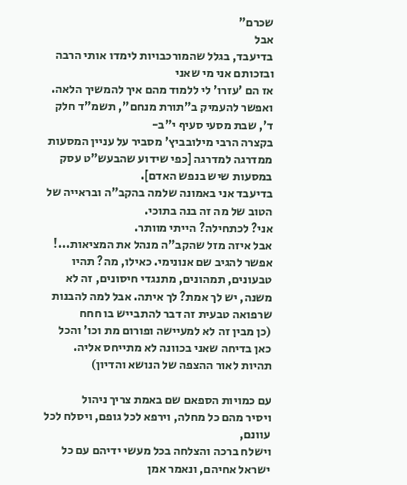שכרם"
אבל
בדיעבד, בגלל שהמורכבויות לימדו אותי הרבה
ובזכותם אני מי שאני
אז הם 'עזרו' לי ללמוד מהם איך להמשיך הלאה.
ואפשר להעמיק ב"תורת מנחם", תשמ"ד חלק ד', שבת מסעי סעיף י"ב-
בקצרה הרבי מילובביץ' מסביר על עניין המסעות ממדרגה למדרגה [כפי שידוע שהבעש"ט עסק במסעות שיש בנפש האדם].
בדיעבד אני באמונה שלמה בהקב"ה ובראייה של הטוב של מה זה בנה בתוכי.
אני? לכתחילה? הייתי מוותר.
אבל איזה מזל שהקב"ה מנהל את המציאות...!
אפשר להגיב שם אנונימי. כאילו, מה? תהיו טבעונים, תמהונים, מתנגדי חיסונים, זה לא משנה, יש לך אמת? לך איתה. אבל למה להבנות שרפואה טבעית זה דבר להתבייש בו חחח
(כן מבין זה לא למעיישה ופורום מת וכו' והכל כאן בדיחה שאני בכוונה לא מתייחס אליה. תהיות לאור ההצפה של הנושא והדיון)

עם כמויות הספאם שם באמת צריך ניהול
ויסיר מהם כל מחלה, וירפא לכל גופם, ויסלח לכל עוונם,
וישלח ברכה והצלחה בכל מעשי ידיהם עם כל ישראל אחיהם, ונאמר אמן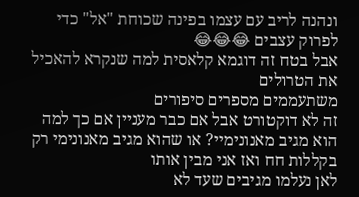ונהנה לריב עם עצמו בפינה שכוחת "אל" כדי לפרוק עצבים 😂😂😂
אבל בטח זה דוגמא קלאסית למה שנקרא להאכיל את הטרולים
משתעממים מספרים סיפורים
זה לא דוקטורט אבל אם כבר מעניין אם כך למה הוא מגיב מאנונימיי? או שהוא מגיב מאנונימי רק בקללות חח ואז אני מבין אותו
לאן נעלמו מגיבים שעד לא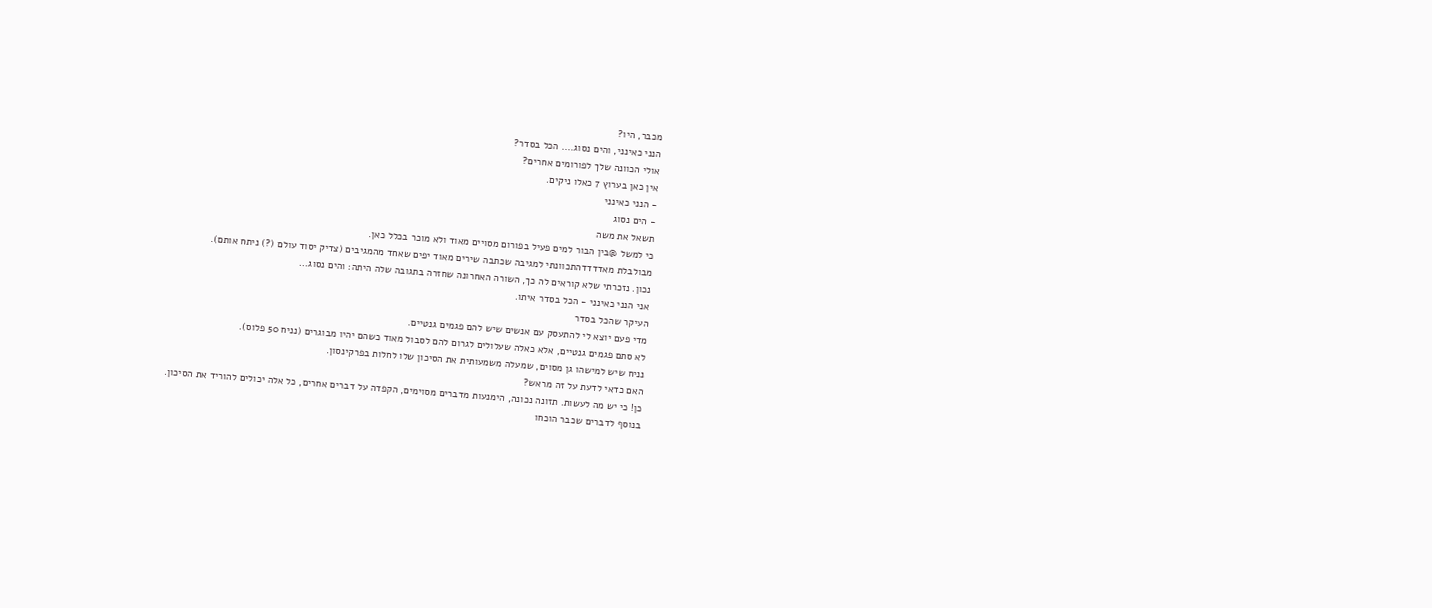מכבר, היו?
הנני כאינני, והים נסוג.... הכל בסדר?
אולי הכוונה שלך לפורומים אחרים?
אין כאן בערוץ 7 כאלו ניקים.
- הנני כאינני
- הים נסוג
תשאל את משה
כי למשל @בין הבור למים פעיל בפורום מסויים מאוד ולא מוכר בכלל כאן.
מבולבלת מאדדדדהתכוונתי למגיבה שכתבה שירים מאוד יפים שאחד מהמגיבים (צדיק יסוד עולם (?) ניתח אותם).
נכון. נזכרתי שלא קוראים לה כך, השורה האחרונה שחזרה בתגובה שלה היתה: והים נסוג...
אני הנני כאינני - הכל בסדר איתו.
העיקר שהכל בסדר
מדי פעם יוצא לי להתעסק עם אנשים שיש להם פגמים גנטיים.
לא סתם פגמים גנטיים, אלא כאלה שעלולים לגרום להם לסבול מאוד כשהם יהיו מבוגרים (נניח 50 פלוס).
נניח שיש למישהו גן מסוים, שמעלה משמעותית את הסיכון שלו לחלות בפרקינסון.
האם כדאי לדעת על זה מראש?
כן! כי יש מה לעשות. תזונה נכונה, הימנעות מדברים מסוימים, הקפדה על דברים אחרים, כל אלה יכולים להוריד את הסיכון.
בנוסף לדברים שכבר הוכחו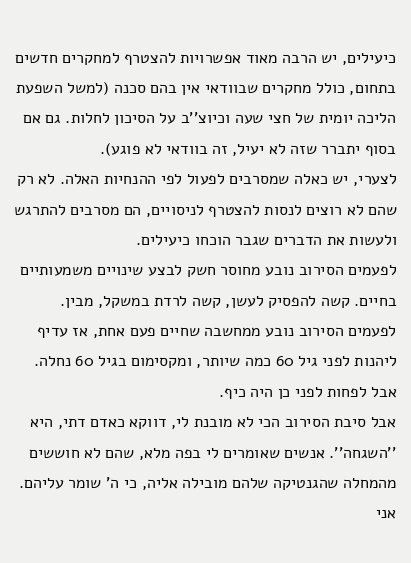כיעילים, יש הרבה מאוד אפשרויות להצטרף למחקרים חדשים בתחום, כולל מחקרים שבוודאי אין בהם סכנה (למשל השפעת הליכה יומית של חצי שעה וכיוצ''ב על הסיכון לחלות. גם אם בסוף יתברר שזה לא יעיל, זה בוודאי לא פוגע).
לצערי, יש כאלה שמסרבים לפעול לפי ההנחיות האלה. לא רק שהם לא רוצים לנסות להצטרף לניסויים, הם מסרבים להתרגש ולעשות את הדברים שגבר הוכחו כיעילים.
לפעמים הסירוב נובע מחוסר חשק לבצע שינויים משמעותיים בחיים. קשה להפסיק לעשן, קשה לרדת במשקל, מבין.
לפעמים הסירוב נובע ממחשבה שחיים פעם אחת, אז עדיף ליהנות לפני גיל 60 כמה שיותר, ומקסימום בגיל 60 נחלה. אבל לפחות לפני כן היה כיף.
אבל סיבת הסירוב הכי לא מובנת לי, דווקא כאדם דתי, היא ''השגחה''. אנשים שאומרים לי בפה מלא, שהם לא חוששים מהמחלה שהגנטיקה שלהם מובילה אליה, כי ה' שומר עליהם. אני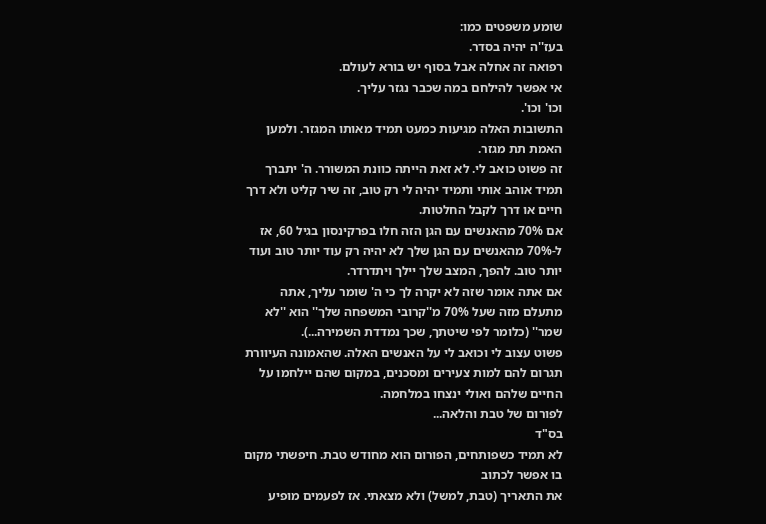שומע משפטים כמו:
בעז''ה יהיה בסדר.
רפואה זה אחלה אבל בסוף יש בורא לעולם.
אי אפשר להילחם במה שכבר נגזר עליך.
וכו' וכו'.
התשובות האלה מגיעות כמעט תמיד מאותו המגזר. ולמען האמת תת מגזר.
זה פשוט כואב לי. לא זאת הייתה כוונת המשורר. ה' יתברך תמיד אוהב אותי ותמיד יהיה לי רק טוב, זה שיר קליט ולא דרך חיים או דרך לקבל החלטות.
אם 70% מהאנשים עם הגן הזה חלו בפרקינסון בגיל 60, אז ל-70% מהאנשים עם הגן שלך לא יהיה רק עוד יותר טוב ועוד יותר טוב. להפך, המצב שלך יילך ויתדרדר.
אם אתה אומר שזה לא יקרה לך כי ה' שומר עליך, אתה מתעלם מזה שעל 70% מ''קרובי המשפחה שלך'' הוא ''לא שמר'' (כלומר לפי שיטתך, שכך נמדדת השמירה...).
פשוט עצוב לי וכואב לי על האנשים האלה. שהאמונה העיוורת תגרום להם למות צעירים ומסכנים, במקום שהם יילחמו על החיים שלהם ואולי ינצחו במלחמה.
לפורום של טבת והלאה...
בס"ד
לא תמיד כשפותחים, הפורום הוא מחודש טבת. חיפשתי מקום בו אפשר לכתוב
את התאריך (טבת, למשל) ולא מצאתי. אז לפעמים מופיע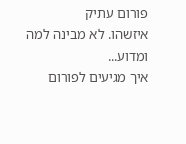פורום עתיק
איזשהו. לא מבינה למה ומדוע...
איך מגיעים לפורום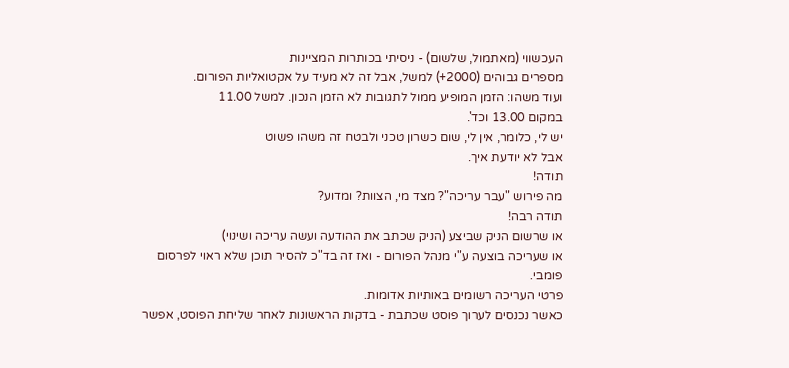העכשווי (מאתמול, שלשום) - ניסיתי בכותרות המציינות
מספרים גבוהים (2000+) למשל, אבל זה לא מעיד על אקטואליות הפורום.
ועוד משהו: הזמן המופיע ממול לתגובות לא הזמן הנכון. למשל 11.00
במקום 13.00 וכד'.
יש לי, כלומר, אין לי, שום כשרון טכני ולבטח זה משהו פשוט
אבל לא יודעת איך.
תודה!
מה פירוש "עבר עריכה"? מצד מי, הצוות? ומדוע?
תודה רבה!
או שרשום הניק שביצע (הניק שכתב את ההודעה ועשה עריכה ושינוי)
או שעריכה בוצעה ע"י מנהל הפורום - ואז זה בד"כ להסיר תוכן שלא ראוי לפרסום פומבי.
פרטי העריכה רשומים באותיות אדומות.
כאשר נכנסים לערוך פוסט שכתבת - בדקות הראשונות לאחר שליחת הפוסט, אפשר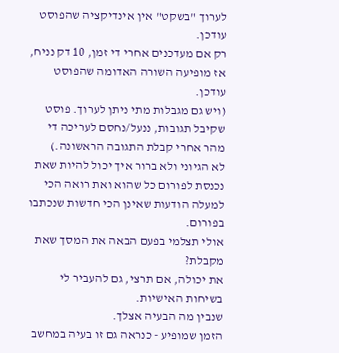לערוך "בשקט" אין אינדיקציה שהפוסט עודכן.
רק אם מעדכנים אחרי די זמן, 10 דק נניח, אז מופיעה השורה האדומה שהפוסט עודכן.
(ויש גם מגבלות מתי ניתן לערוך. פוסט שקיבל תגובות, ננעל/נחסם לעריכה די מהר אחרי קבלת התגובה הראשונה.)
לא הגיוני ולא ברור איך יכול להיות שאת נכנסת לפורום כל שהוא ואת רואה הכי למעלה הודעות שאינן הכי חדשות שנכתבו בפורום.
אולי תצלמי בפעם הבאה את המסך שאת מקבלת?
את יכולה, אם תרצי, גם להעביר לי בשיחות האישיות.
שנבין מה הבעיה אצלך.
הזמן שמופיע - כנראה גם זו בעיה במחשב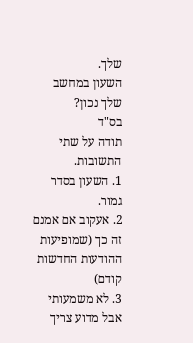שלך.
השעון במחשב שלך נכון?
בס"ד
תודה על שתי התשובות.
1. השעון בסדר גמור.
2. אעקוב אם אמנם זה כך (שמופיעות ההודעות החדשות קודם)
3. לא משמעותי אבל מדוע צריך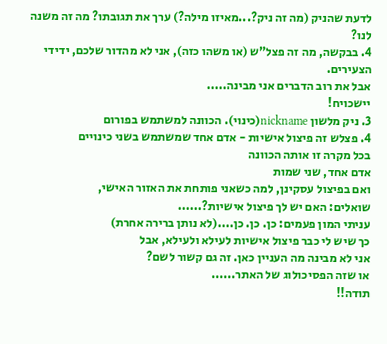לדעת שהניק (מה זה ניק?...מאיזו מילה?) ערך את תגובתו? מה זה משנה לנו?
4. בבקשה, מה זה פצל"ש (או משהו כזה), אני לא מהדור שלכם, ידידי הצעירים.
אבל את רוב הדברים אני מבינה.....
יישכויח!
3. ניק מלשון nickname(כינוי). הכוונה למשתמש בפורום
4. פצלש זה פיצול אישיות - אדם אחד שמשתמש בשני כינויים
בכל מקרה זו אותה הכוונה
אדם אחד, שני שמות
ואם בפיצול עסקינן, למה כשאני פותחת את האזור האישי,
שואלים: האם יש לך פיצול אישיות?......
עניתי המון פעמים: כן. כן. כן....(לא נותן ברירה אחרת)
כך שיש לי כבר פיצול אישיות לעילא ולעילא, אבל
אני לא מבינה מה העניין כאן. זה גם קשור לשם?
או שזה הפסיכולוג של האתר......
תודה!!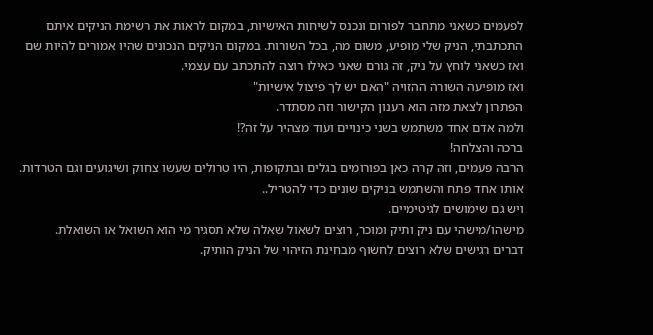לפעמים כשאני מתחבר לפורום ונכנס לשיחות האישיות, במקום לראות את רשימת הניקים איתם התכתבתי, הניק שלי מופיע, משום מה, בכל השורות. במקום הניקים הנכונים שהיו אמורים להיות שם
ואז כשאני לוחץ על ניק, זה גורם שאני כאילו רוצה להתכתב עם עצמי.
ואז מופיעה השורה ההזויה "האם יש לך פיצול אישיות"
הפתרון לצאת מזה הוא רענון הקישור וזה מסתדר.
ולמה אדם אחד משתמש בשני כינויים ועוד מצהיר על זה?!
ברכה והצלחה!
הרבה פעמים, וזה קרה כאן בפורומים בגלים ובתקופות, היו טרולים שעשו צחוק ושיגועים וגם הטרדות. אותו אחד פתח והשתמש בניקים שונים כדי להטריל..
ויש גם שימושים לגיטימיים.
מישהו/מישהי עם ניק ותיק ומוכר, רוצים לשאול שאלה שלא תסגיר מי הוא השואל או השואלת.
דברים רגישים שלא רוצים לחשוף מבחינת הזיהוי של הניק הותיק.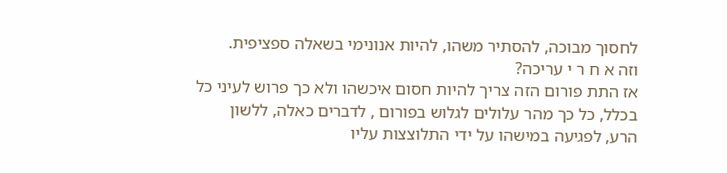לחסוך מבוכה, להסתיר משהו, להיות אנונימי בשאלה ספציפית.
וזה א ח ר י עריכה?
אז התת פורום הזה צריך להיות חסום איכשהו ולא כך פרוש לעיני כל
בכלל, כל כך מהר עלולים לגלוש בפורום , לדברים כאלה, ללשון
הרע, לפגיעה במישהו על ידי התלוצצות עליו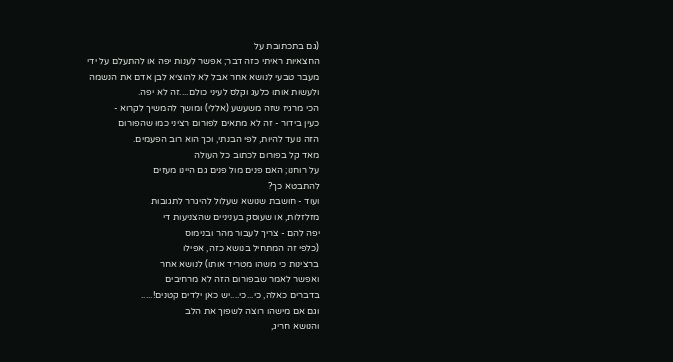(גם בתכתובת על
החצאיות ראיתי כזה דבר; אפשר לענות יפה או להתעלם על ידי
מעבר טבעי לנושא אחר אבל לא להוציא לבן אדם את הנשמה
ולעשות אותו כלעג וקלס לעיני כולם....זה לא יפה.
הכי מרגיז שזה משעשע (אללי) ומושך להמשיך לקרוא -
כעין בידור - זה לא מתאים לפורום רציני כמו שהפורום
הזה נועד להיות, לפי הבנתי, וכך הוא רוב הפעמים.
מאד קל בפורום לכתוב כל העולה
על רוחנו; האם פנים מול פנים גם היינו מעזים
להתבטא כך?
ועוד - חושבת שנושא שעלול להיגרר לתגובות
מזלזלות, או שעוסק בעניניים שהצניעות די
יפה להם - צריך לעבור מהר ובנימוס
(כלפי זה המתחיל בנושא כזה, אפילו
ברצינות כי משהו מטריד אותו) לנושא אחר
ואפשר לאמר שבפורום הזה לא מרחיבים
בדברים כאלה, כי...כי....יש כאן ילדים קטנים!.....
וגם אם מישהו רוצה לשפוך את הלב
והנושא חריג,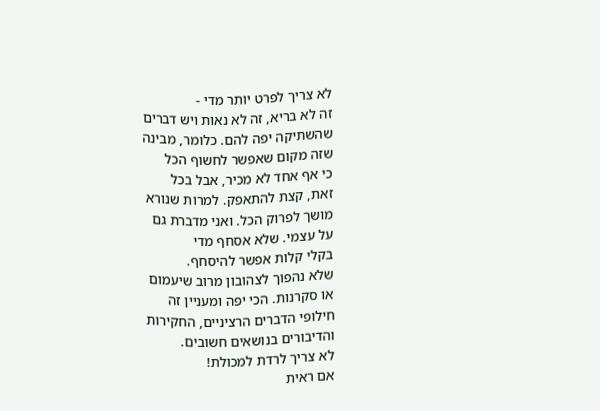לא צריך לפרט יותר מדי -
זה לא בריא, זה לא נאות ויש דברים
שהשתיקה יפה להם. כלומר, מבינה
שזה מקום שאפשר לחשוף הכל
כי אף אחד לא מכיר, אבל בכל
זאת, קצת להתאפק. למרות שנורא
מושך לפרוק הכל. ואני מדברת גם
על עצמי. שלא אסחף מדי
בקלי קלות אפשר להיסחף.
שלא נהפוך לצהובון מרוב שיעמום
או סקרנות. הכי יפה ומעניין זה
חילופי הדברים הרציניים, החקירות
והדיבורים בנושאים חשובים.
לא צריך לרדת למכולת!
אם ראית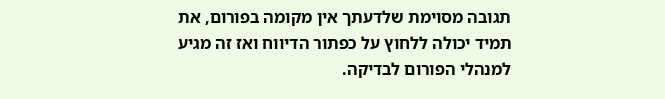תגובה מסוימת שלדעתך אין מקומה בפורום, את תמיד יכולה ללחוץ על כפתור הדיווח ואז זה מגיע למנהלי הפורום לבדיקה.